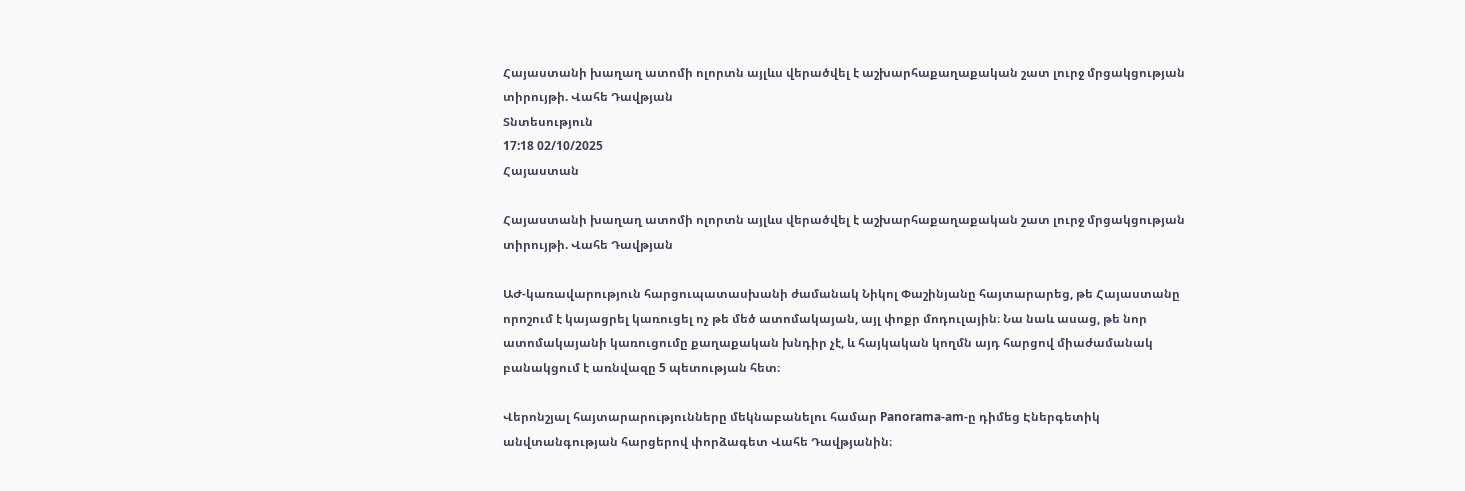Հայաստանի խաղաղ ատոմի ոլորտն այլևս վերածվել է աշխարհաքաղաքական շատ լուրջ մրցակցության տիրույթի. Վահե Դավթյան
Տնտեսություն
17:18 02/10/2025
Հայաստան

Հայաստանի խաղաղ ատոմի ոլորտն այլևս վերածվել է աշխարհաքաղաքական շատ լուրջ մրցակցության տիրույթի. Վահե Դավթյան

ԱԺ-կառավարություն հարցուպատասխանի ժամանակ Նիկոլ Փաշինյանը հայտարարեց, թե Հայաստանը որոշում է կայացրել կառուցել ոչ թե մեծ ատոմակայան, այլ փոքր մոդուլային։ Նա նաև ասաց, թե նոր ատոմակայանի կառուցումը քաղաքական խնդիր չէ, և հայկական կողմն այդ հարցով միաժամանակ բանակցում է առնվազը 5 պետության հետ։

Վերոնշյալ հայտարարությունները մեկնաբանելու համար Panorama-am-ը դիմեց Էներգետիկ անվտանգության հարցերով փորձագետ Վահե Դավթյանին։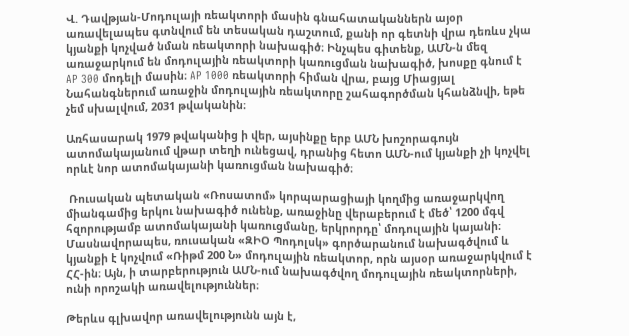Վ. Դավթյան-Մոդուլայի ռեակտորի մասին գնահատականներն այօր առավելապես գտնվում են տեսական դաշտում, քանի որ գետնի վրա դեռևս չկա կյանքի կոչված նման ռեակտորի նախագիծ։ Ինչպես գիտենք, ԱՄՆ-ն մեզ առաջարկում են մոդուլային ռեակտորի կառուցման նախագիծ, խոսքը գնում է AP 300 մոդելի մասին։ AP 1000 ռեակտորի հիման վրա, բայց Միացյալ Նահանգներում առաջին մոդուլային ռեակտորը շահագործման կհանձնվի, եթե չեմ սխալվում, 2031 թվականին։

Առհասարակ 1979 թվականից ի վեր, այսինքը երբ ԱՄՆ խոշորագույն ատոմակայանում վթար տեղի ունեցավ, դրանից հետո ԱՄՆ-ում կյանքի չի կոչվել որևէ նոր ատոմակայանի կառուցման նախագիծ։

 Ռուսական պետական «Ռոսատոմ» կորպարացիայի կողմից առաջարկվող միանգամից երկու նախագիծ ունենք, առաջինը վերաբերում է մեծ՝ 1200 մգվ հզորությամբ ատոմակայանի կառուցմանը, երկրորդը՝ մոդուլային կայանի։ Մասնավորապես, ռուսական «ԶԻՕ Պոդոլսկ» գործարանում նախագծվում և կյանքի է կոչվում «Ռիթմ 200 Ն» մոդուլային ռեակտոր, որն այսօր առաջարկվում է ՀՀ-ին։ Այն, ի տարբերություն ԱՄՆ-ում նախագծվող մոդուլային ռեակտորների, ունի որոշակի առավելություններ։

Թերևս գլխավոր առավելությունն այն է,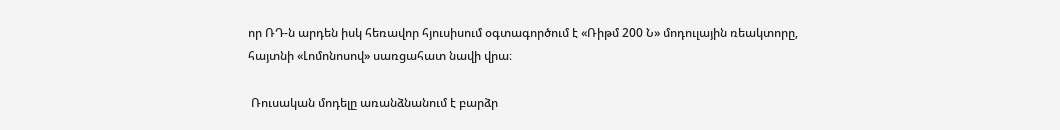որ ՌԴ-ն արդեն իսկ հեռավոր հյուսիսում օգտագործում է «Ռիթմ 200 Ն» մոդուլային ռեակտորը, հայտնի «Լոմոնոսով» սառցահատ նավի վրա։

 Ռուսական մոդելը առանձնանում է բարձր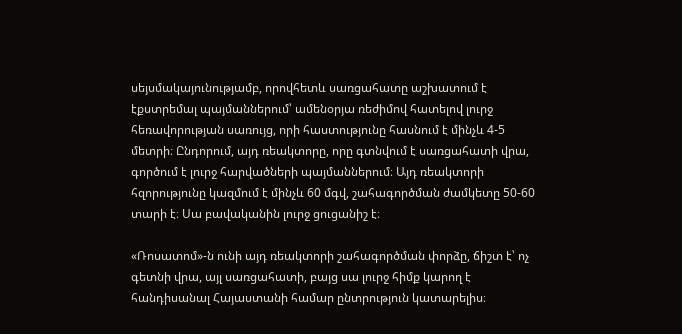սեյսմակայունությամբ, որովհետև սառցահատը աշխատում է էքստրեմալ պայմաններում՝ ամենօրյա ռեժիմով հատելով լուրջ հեռավորության սառույց, որի հաստությունը հասնում է մինչև 4-5 մետրի։ Ընդորում, այդ ռեակտորը, որը գտնվում է սառցահատի վրա,  գործում է լուրջ հարվածների պայմաններում։ Այդ ռեակտորի հզորությունը կազմում է մինչև 60 մգվ, շահագործման ժամկետը 50-60 տարի է։ Սա բավականին լուրջ ցուցանիշ է։

«Ռոսատոմ»-ն ունի այդ ռեակտորի շահագործման փորձը, ճիշտ է՝ ոչ գետնի վրա, այլ սառցահատի, բայց սա լուրջ հիմք կարող է հանդիսանալ Հայաստանի համար ընտրություն կատարելիս։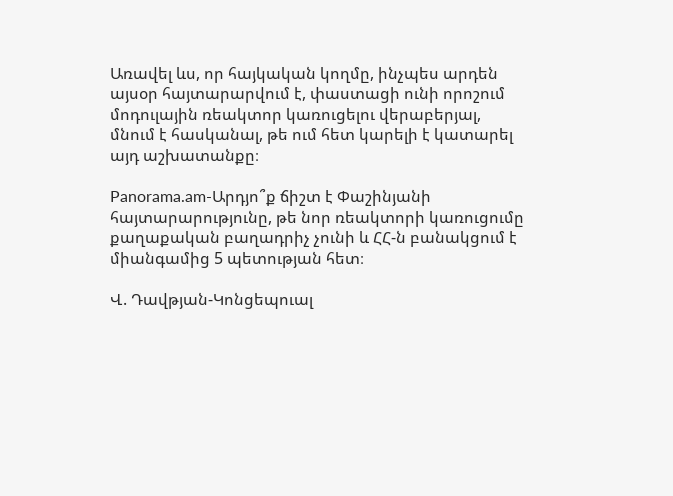Առավել ևս, որ հայկական կողմը, ինչպես արդեն այսօր հայտարարվում է, փաստացի ունի որոշում մոդուլային ռեակտոր կառուցելու վերաբերյալ, մնում է հասկանալ, թե ում հետ կարելի է կատարել այդ աշխատանքը։

Panorama.am-Արդյո՞ք ճիշտ է Փաշինյանի հայտարարությունը, թե նոր ռեակտորի կառուցումը քաղաքական բաղադրիչ չունի և ՀՀ-ն բանակցում է միանգամից 5 պետության հետ։

Վ. Դավթյան-Կոնցեպուալ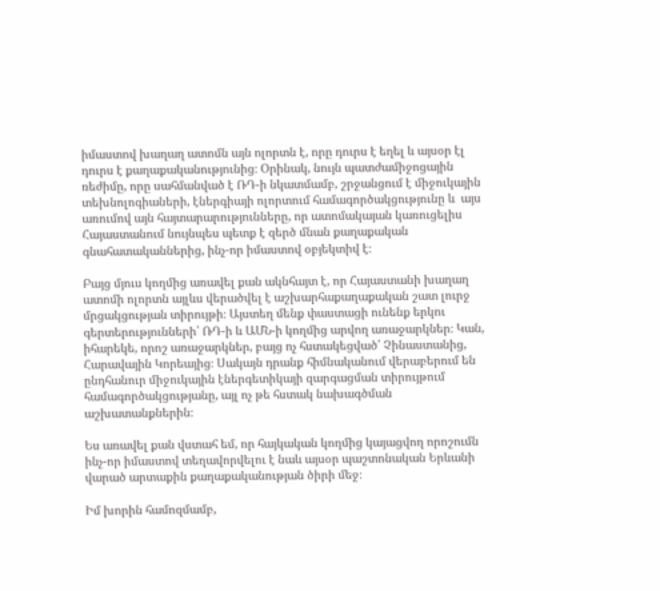իմաստով խաղաղ ատոմն այն ոլորտն է, որը դուրս է եղել և այսօր էլ դուրս է քաղաքականությունից։ Օրինակ, նույն պատժամիջոցային ռեժիմը, որը սահմանված է ՌԴ-ի նկատմամբ, շրջանցում է միջուկային տեխնոլոգիաների, էներգիայի ոլորտում համագործակցությունը և  այս առումով այն հայտարարությունները, որ ատոմակայան կառուցելիս Հայաստանում նույնպես պետք է զերծ մնան քաղաքական գնահատականներից, ինչ-որ իմաստով օբյեկտիվ է։

Բայց մյուս կողմից առավել քան ակնհայտ է, որ Հայաստանի խաղաղ ատոմի ոլորտն այլևս վերածվել է աշխարհաքաղաքական շատ լուրջ մրցակցության տիրույթի։ Այստեղ մենք փաստացի ունենք երկու գերտերությունների՝ ՌԴ-ի և ԱՄՆ-ի կողմից արվող առաջարկներ։ Կան, իհարեկե, որոշ առաջարկներ, բայց ոչ հստակեցված՝ Չինաստանից, Հարավային Կորեայից։ Սակայն դրանք հիմնականում վերաբերում են ընդհանուր միջուկային էներգետիկայի զարգացման տիրույթում համագործակցությանը, այլ ոչ թե հստակ նախագծման աշխատանքներին։

Ես առավել քան վստահ եմ, որ հայկական կողմից կայացվող որոշումն ինչ-որ իմաստով տեղավորվելու է նաև այսօր պաշտոնական Երևանի վարած արտաքին քաղաքականության ծիրի մեջ։

Իմ խորին համոզմամբ,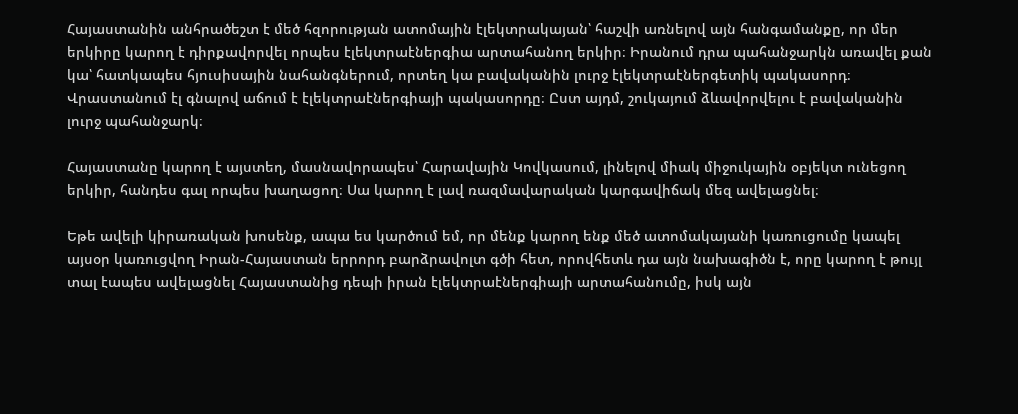Հայաստանին անհրածեշտ է մեծ հզորության ատոմային էլեկտրակայան՝ հաշվի առնելով այն հանգամանքը, որ մեր երկիրը կարող է դիրքավորվել որպես էլեկտրաէներգիա արտահանող երկիր։ Իրանում դրա պահանջարկն առավել քան կա՝ հատկապես հյուսիսային նահանգներում, որտեղ կա բավականին լուրջ էլեկտրաէներգետիկ պակասորդ։ Վրաստանում էլ գնալով աճում է էլեկտրաէներգիայի պակասորդը։ Ըստ այդմ, շուկայում ձևավորվելու է բավականին լուրջ պահանջարկ։

Հայաստանը կարող է այստեղ, մասնավորապես՝ Հարավային Կովկասում, լինելով միակ միջուկային օբյեկտ ունեցող երկիր, հանդես գալ որպես խաղացող։ Սա կարող է լավ ռազմավարական կարգավիճակ մեզ ավելացնել։

Եթե ավելի կիրառական խոսենք, ապա ես կարծում եմ, որ մենք կարող ենք մեծ ատոմակայանի կառուցումը կապել այսօր կառուցվող Իրան-Հայաստան երրորդ բարձրավոլտ գծի հետ, որովհետև դա այն նախագիծն է, որը կարող է թույլ տալ էապես ավելացնել Հայաստանից դեպի իրան էլեկտրաէներգիայի արտահանումը, իսկ այն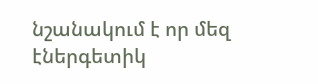նշանակում է որ մեզ էներգետիկ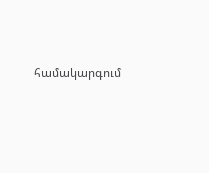համակարգում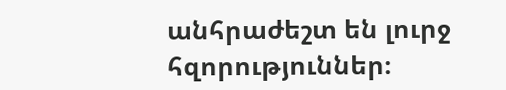անհրաժեշտ են լուրջ հզորություններ։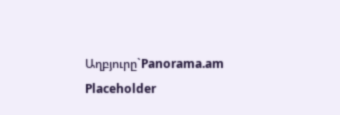Աղբյուրը`Panorama.am
Placeholder